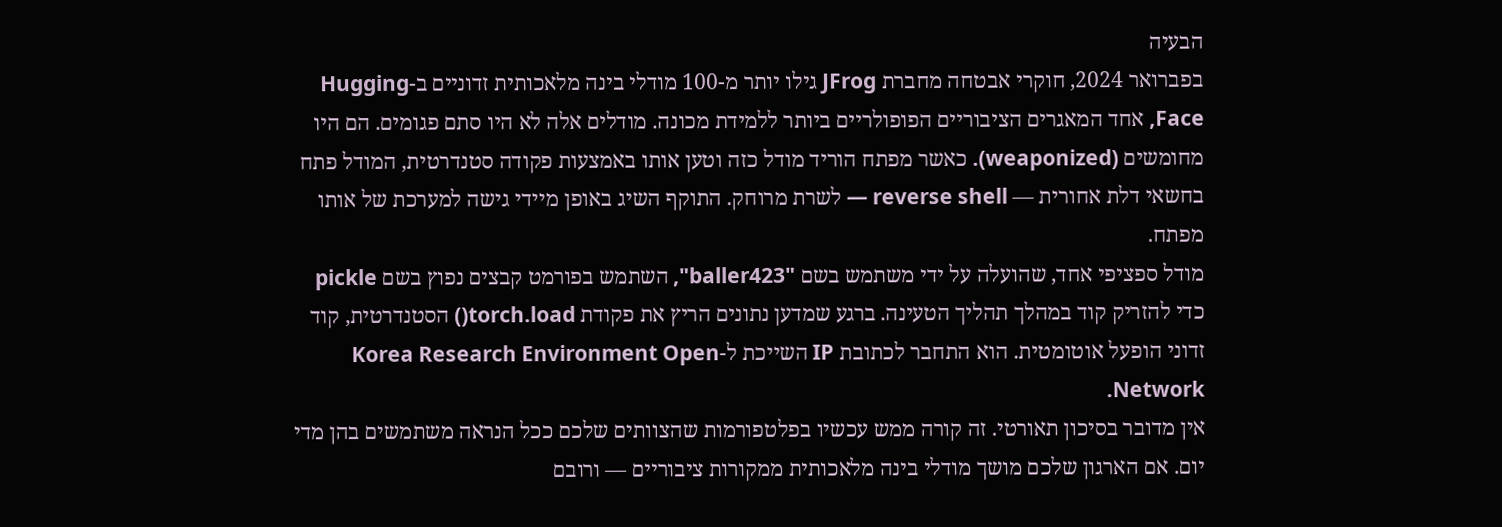הבעיה
בפברואר 2024, חוקרי אבטחה מחברת JFrog גילו יותר מ-100 מודלי בינה מלאכותית זדוניים ב-Hugging Face, אחד המאגרים הציבוריים הפופולריים ביותר ללמידת מכונה. מודלים אלה לא היו סתם פגומים. הם היו מחומשים (weaponized). כאשר מפתח הוריד מודל כזה וטען אותו באמצעות פקודה סטנדרטית, המודל פתח בחשאי דלת אחורית — reverse shell — לשרת מרוחק. התוקף השיג באופן מיידי גישה למערכת של אותו מפתח.
מודל ספציפי אחד, שהועלה על ידי משתמש בשם "baller423", השתמש בפורמט קבצים נפוץ בשם pickle כדי להזריק קוד במהלך תהליך הטעינה. ברגע שמדען נתונים הריץ את פקודת torch.load() הסטנדרטית, קוד זדוני הופעל אוטומטית. הוא התחבר לכתובת IP השייכת ל-Korea Research Environment Open Network.
אין מדובר בסיכון תאורטי. זה קורה ממש עכשיו בפלטפורמות שהצוותים שלכם ככל הנראה משתמשים בהן מדי יום. אם הארגון שלכם מושך מודלי בינה מלאכותית ממקורות ציבוריים — ורובם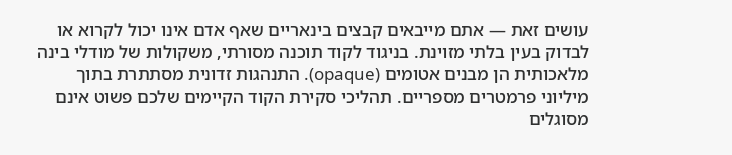עושים זאת — אתם מייבאים קבצים בינאריים שאף אדם אינו יכול לקרוא או לבדוק בעין בלתי מזוינת. בניגוד לקוד תוכנה מסורתי, משקולות של מודלי בינה מלאכותית הן מבנים אטומים (opaque). התנהגות זדונית מסתתרת בתוך מיליוני פרמטרים מספריים. תהליכי סקירת הקוד הקיימים שלכם פשוט אינם מסוגלים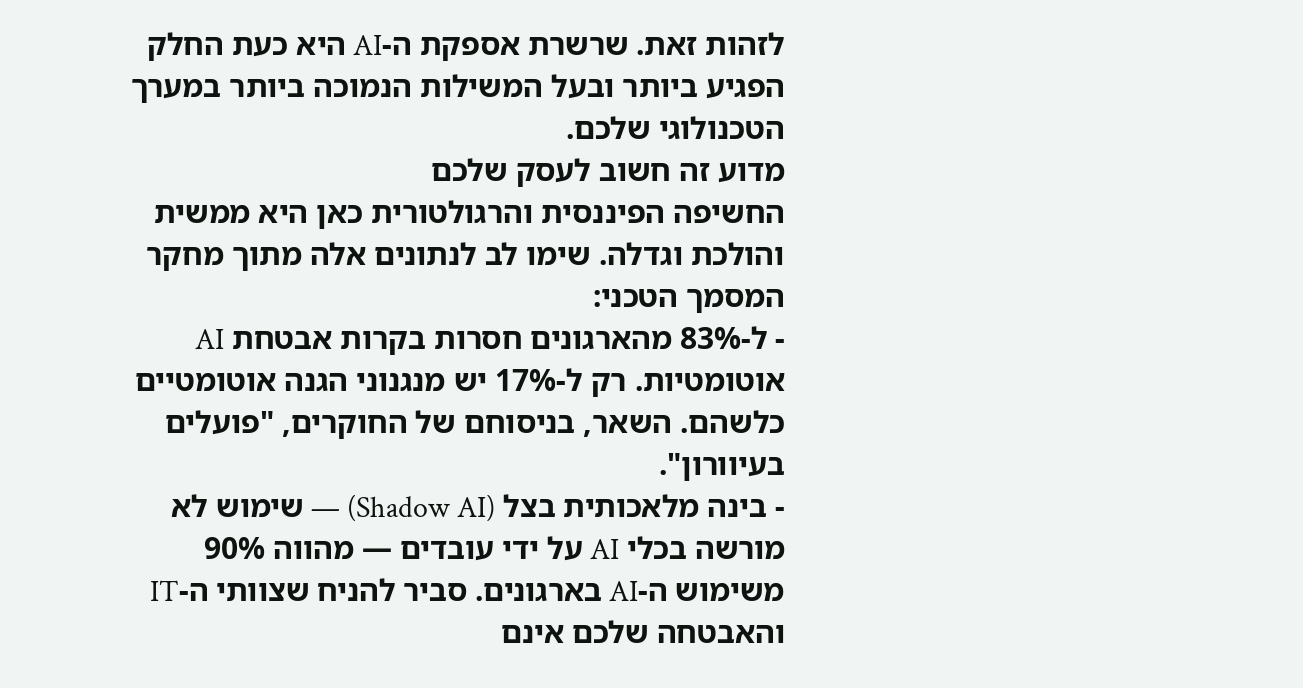לזהות זאת. שרשרת אספקת ה-AI היא כעת החלק הפגיע ביותר ובעל המשילות הנמוכה ביותר במערך הטכנולוגי שלכם.
מדוע זה חשוב לעסק שלכם
החשיפה הפיננסית והרגולטורית כאן היא ממשית והולכת וגדלה. שימו לב לנתונים אלה מתוך מחקר המסמך הטכני:
- ל-83% מהארגונים חסרות בקרות אבטחת AI אוטומטיות. רק ל-17% יש מנגנוני הגנה אוטומטיים כלשהם. השאר, בניסוחם של החוקרים, "פועלים בעיוורון".
- בינה מלאכותית בצל (Shadow AI) — שימוש לא מורשה בכלי AI על ידי עובדים — מהווה 90% משימוש ה-AI בארגונים. סביר להניח שצוותי ה-IT והאבטחה שלכם אינם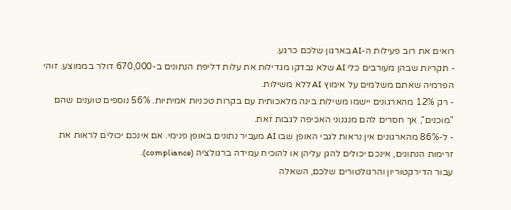רואים את רוב פעילות ה-AI בארגון שלכם כרגע.
- תקריות שבהן מעורבים כלי AI שלא נבדקו מגדילות את עלות דליפת הנתונים ב-670,000 דולר בממוצע. זוהי הפרמיה שאתם משלמים על אימוץ AI ללא משילות.
- רק 12% מהארגונים יישמו משילות בינה מלאכותית עם בקרות טכניות אמיתיות. 56% נוספים טוענים שהם "מוכנים", אך חסרים להם מנגנוני האכיפה לגבות זאת.
- ל-86% מהארגונים אין נראות לגבי האופן שבו AI מעביר נתונים באופן פנימי. אם אינכם יכולים לראות את זרימות הנתונים, אינכם יכולים להגן עליהן או להוכיח עמידה ברגולציה (compliance).
עבור הדירקטוריון והרגולטורים שלכם, השאלה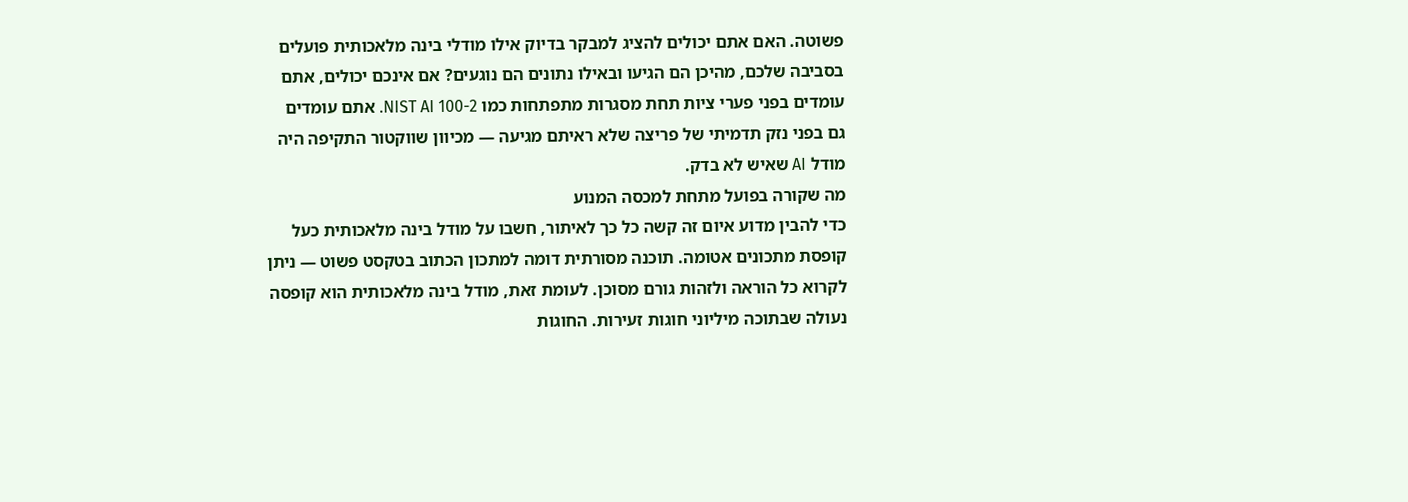פשוטה. האם אתם יכולים להציג למבקר בדיוק אילו מודלי בינה מלאכותית פועלים בסביבה שלכם, מהיכן הם הגיעו ובאילו נתונים הם נוגעים? אם אינכם יכולים, אתם עומדים בפני פערי ציות תחת מסגרות מתפתחות כמו NIST AI 100-2. אתם עומדים גם בפני נזק תדמיתי של פריצה שלא ראיתם מגיעה — מכיוון שווקטור התקיפה היה מודל AI שאיש לא בדק.
מה שקורה בפועל מתחת למכסה המנוע
כדי להבין מדוע איום זה קשה כל כך לאיתור, חשבו על מודל בינה מלאכותית כעל קופסת מתכונים אטומה. תוכנה מסורתית דומה למתכון הכתוב בטקסט פשוט — ניתן לקרוא כל הוראה ולזהות גורם מסוכן. לעומת זאת, מודל בינה מלאכותית הוא קופסה נעולה שבתוכה מיליוני חוגות זעירות. החוגות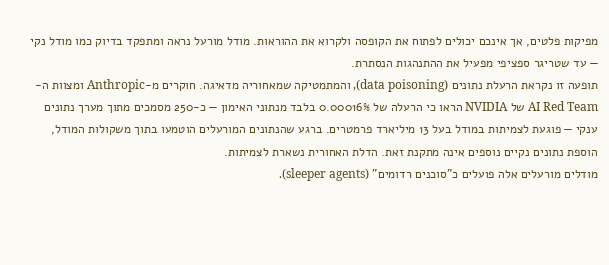מפיקות פלטים, אך אינכם יכולים לפתוח את הקופסה ולקרוא את ההוראות. מודל מורעל נראה ומתפקד בדיוק כמו מודל נקי — עד שטריגר ספציפי מפעיל את ההתנהגות הנסתרת.
תופעה זו נקראת הרעלת נתונים (data poisoning), והמתמטיקה שמאחוריה מדאיגה. חוקרים מ-Anthropic ומצוות ה-AI Red Team של NVIDIA הראו כי הרעלה של 0.00016% בלבד מנתוני האימון — כ-250 מסמכים מתוך מערך נתונים ענקי — פוגעת לצמיתות במודל בעל 13 מיליארד פרמטרים. ברגע שהנתונים המורעלים הוטמעו בתוך משקולות המודל, הוספת נתונים נקיים נוספים אינה מתקנת זאת. הדלת האחורית נשארת לצמיתות.
מודלים מורעלים אלה פועלים כ"סוכנים רדומים" (sleeper agents).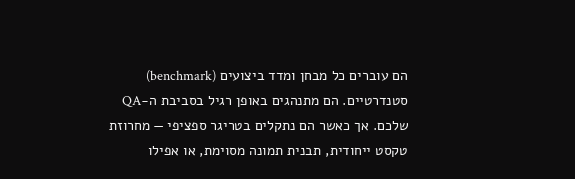הם עוברים כל מבחן ומדד ביצועים (benchmark) סטנדרטיים. הם מתנהגים באופן רגיל בסביבת ה-QA שלכם. אך כאשר הם נתקלים בטריגר ספציפי — מחרוזת טקסט ייחודית, תבנית תמונה מסוימת, או אפילו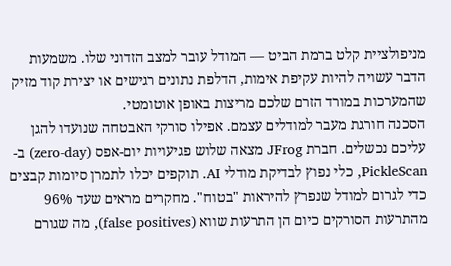מניפולציית קלט ברמת הביט — המודל עובר למצב הזדוני שלו. משמעות הדבר עשויה להיות עקיפת אימות, הדלפת נתונים רגישים או יצירת קוד מזיק שהמערכות במורד הזרם שלכם מריצות באופן אוטומטי.
הסכנה חורגת מעבר למודלים עצמם. אפילו סורקי האבטחה שנועדו להגן עליכם נכשלים. חברת JFrog מצאה שלוש פגיעויות יום-אפס (zero-day) ב-PickleScan, כלי נפוץ לבדיקת מודלי AI. תוקפים יכלו לתמרן סיומות קבצים כדי לגרום למודל שנפרץ להיראות "בטוח". מחקרים מראים שעד 96% מהתרעות הסורקים כיום הן התרעות שווא (false positives), מה שגורם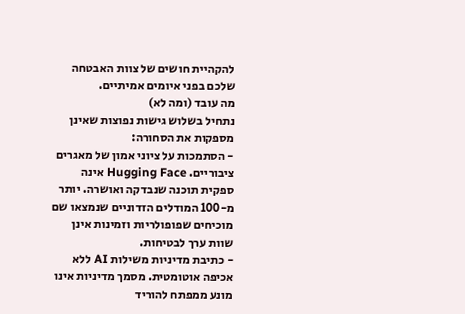להקהיית חושים של צוות האבטחה שלכם בפני איומים אמיתיים.
מה עובד (ומה לא)
נתחיל בשלוש גישות נפוצות שאינן מספקות את הסחורה:
- הסתמכות על ציוני אמון של מאגרים ציבוריים. Hugging Face אינה ספקית תוכנה שנבדקה ואושרה. יותר מ-100 המודלים הזדוניים שנמצאו שם מוכיחים שפופולריות וזמינות אינן שוות ערך לבטיחות.
- כתיבת מדיניות משילות AI ללא אכיפה אוטומטית. מסמך מדיניות אינו מונע ממפתח להוריד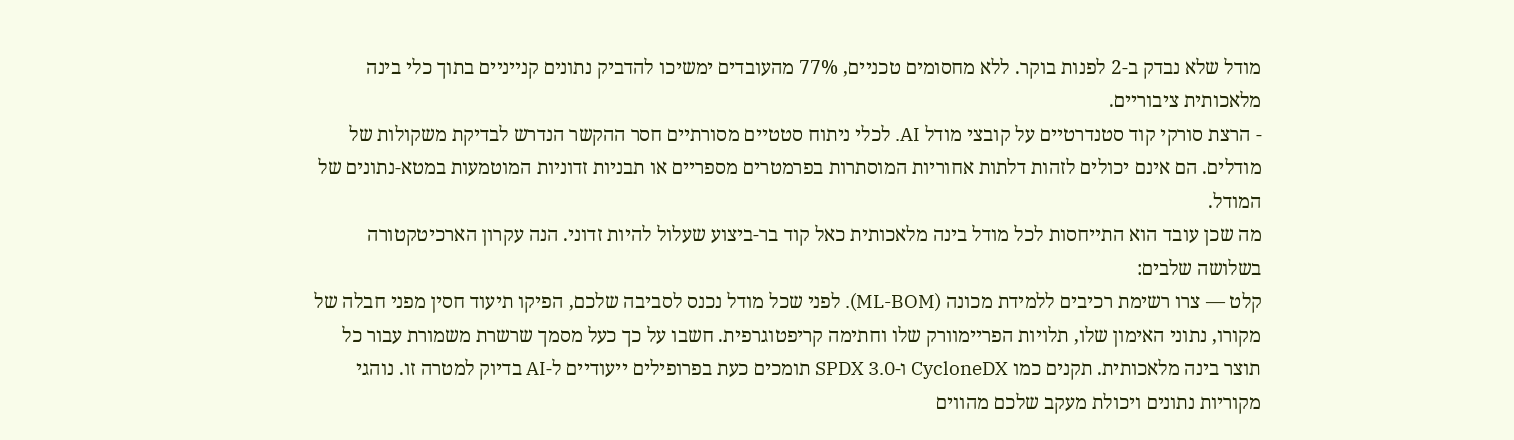מודל שלא נבדק ב-2 לפנות בוקר. ללא מחסומים טכניים, 77% מהעובדים ימשיכו להדביק נתונים קנייניים בתוך כלי בינה מלאכותית ציבוריים.
- הרצת סורקי קוד סטנדרטיים על קובצי מודל AI. לכלי ניתוח סטטיים מסורתיים חסר ההקשר הנדרש לבדיקת משקולות של מודלים. הם אינם יכולים לזהות דלתות אחוריות המוסתרות בפרמטרים מספריים או תבניות זדוניות המוטמעות במטא-נתונים של המודל.
מה שכן עובד הוא התייחסות לכל מודל בינה מלאכותית כאל קוד בר-ביצוע שעלול להיות זדוני. הנה עקרון הארכיטקטורה בשלושה שלבים:
קלט — צרו רשימת רכיבים ללמידת מכונה (ML-BOM). לפני שכל מודל נכנס לסביבה שלכם, הפיקו תיעוד חסין מפני חבלה של מקורו, נתוני האימון שלו, תלויות הפריימוורק שלו וחתימה קריפטוגרפית. חשבו על כך כעל מסמך שרשרת משמורת עבור כל תוצר בינה מלאכותית. תקנים כמו CycloneDX ו-SPDX 3.0 תומכים כעת בפרופילים ייעודיים ל-AI בדיוק למטרה זו. נוהגי מקוריות נתונים ויכולת מעקב שלכם מהווים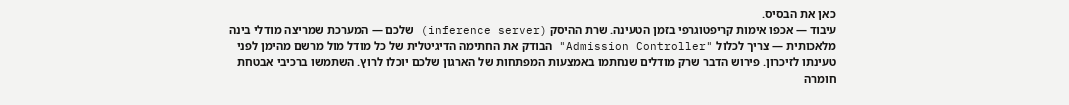כאן את הבסיס.
עיבוד — אכפו אימות קריפטוגרפי בזמן הטעינה. שרת ההיסק (inference server) שלכם — המערכת שמריצה מודלי בינה מלאכותית — צריך לכלול "Admission Controller" הבודק את החתימה הדיגיטלית של כל מודל מול מרשם מהימן לפני טעינתו לזיכרון. פירוש הדבר שרק מודלים שנחתמו באמצעות המפתחות של הארגון שלכם יוכלו לרוץ. השתמשו ברכיבי אבטחת חומרה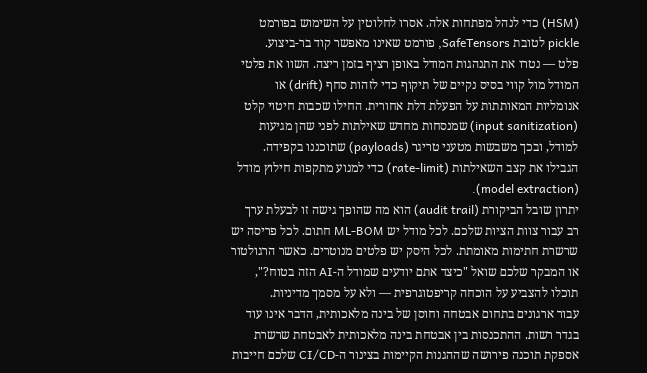(HSM) כדי לנהל מפתחות אלה. אסרו לחלוטין על השימוש בפורמט pickle לטובת SafeTensors, פורמט שאינו מאפשר קוד בר-ביצוע.
פלט — נטרו את התנהגות המודל באופן רציף בזמן ריצה. השוו את פלטי המודל מול קווי בסיס נקיים של תיקוף כדי לזהות סחף (drift) או אנומליות המאותתות על הפעלת דלת אחורית. החילו שכבות חיטוי קלט (input sanitization) שמנסחות מחדש שאילתות לפני שהן מגיעות למודל, ובכך משבשות מטעני טריגר (payloads) שתוכננו בקפידה. הגבילו את קצב השאילתות (rate-limit) כדי למנוע מתקפות חילוץ מודל (model extraction).
יתרון שובל הביקורת (audit trail) הוא מה שהופך גישה זו לבעלת ערך רב עבור צוות הציות שלכם. לכל מודל יש ML-BOM חתום. לכל פריסה יש שרשרת חתימות מאומתת. לכל היסק יש פלטים מנוטרים. כאשר הרגולטור או המבקר שלכם שואל "כיצד אתם יודעים שמודל ה-AI הזה בטוח?", תוכלו להצביע על הוכחה קריפטוגרפית — ולא על מסמך מדיניות.
עבור ארגונים בתחום אבטחה וחוסן של בינה מלאכותית, הדבר אינו עוד בגדר רשות. ההתכנסות בין אבטחת בינה מלאכותית לאבטחת שרשרת אספקת תוכנה פירושה שההגנות הקיימות בצינור ה-CI/CD שלכם חייבות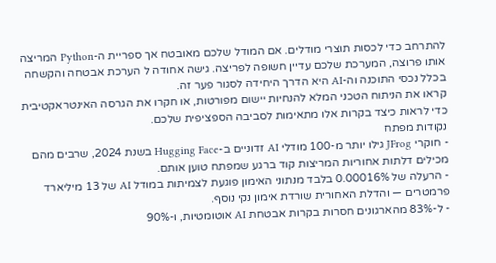להתרחב כדי לכסות תוצרי מודלים. אם המודל שלכם מאובטח אך ספריית ה-Python המריצה אותו פרוצה, המערכת שלכם עדיין חשופה לפריצה. גישה אחודה ל הערכת אבטחה והקשחה בכלל נכסי התוכנה וה-AI היא הדרך היחידה לסגור פער זה.
קראו את הניתוח הטכני המלא להנחיות יישום מפורטות, או חקרו את הגרסה האינטראקטיבית כדי לראות כיצד בקרות אלו מתאימות לסביבה הספציפית שלכם.
נקודות מפתח
- חוקרי JFrog גילו יותר מ-100 מודלי AI זדוניים ב-Hugging Face בשנת 2024, שרבים מהם מכילים דלתות אחוריות המריצות קוד ברגע שמפתח טוען אותם.
- הרעלה של 0.00016% בלבד מנתוני האימון פוגעת לצמיתות במודל AI של 13 מיליארד פרמטרים — והדלת האחורית שורדת אימון נקי נוסף.
- ל-83% מהארגונים חסרות בקרות אבטחת AI אוטומטיות, ו-90%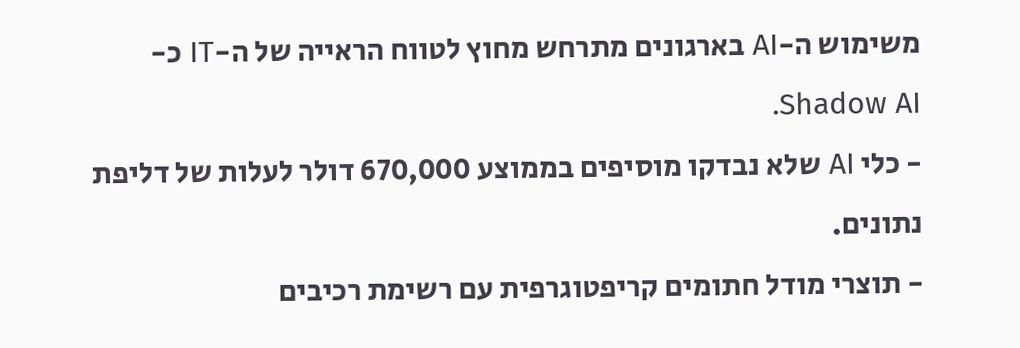משימוש ה-AI בארגונים מתרחש מחוץ לטווח הראייה של ה-IT כ-Shadow AI.
- כלי AI שלא נבדקו מוסיפים בממוצע 670,000 דולר לעלות של דליפת נתונים.
- תוצרי מודל חתומים קריפטוגרפית עם רשימת רכיבים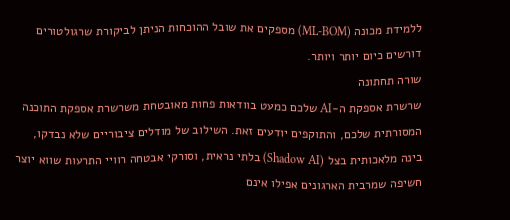ללמידת מכונה (ML-BOM) מספקים את שובל ההוכחות הניתן לביקורת שרגולטורים דורשים כיום יותר ויותר.
שורה תחתונה
שרשרת אספקת ה-AI שלכם כמעט בוודאות פחות מאובטחת משרשרת אספקת התוכנה המסורתית שלכם, והתוקפים יודעים זאת. השילוב של מודלים ציבוריים שלא נבדקו, בינה מלאכותית בצל (Shadow AI) בלתי נראית, וסורקי אבטחה רוויי התרעות שווא יוצר חשיפה שמרבית הארגונים אפילו אינם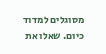מסוגלים למדוד כיום. שאלו את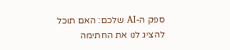ספק ה-AI שלכם: האם תוכל להציג לנו את החתימה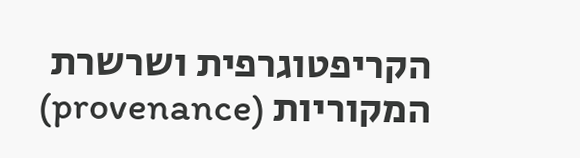הקריפטוגרפית ושרשרת המקוריות (provenance)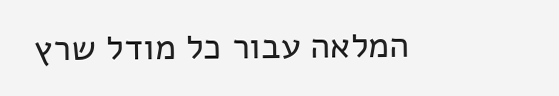המלאה עבור כל מודל שרץ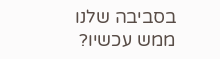בסביבה שלנו ממש עכשיו?